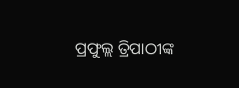ପ୍ରଫୁଲ୍ଲ ତ୍ରିପାଠୀଙ୍କ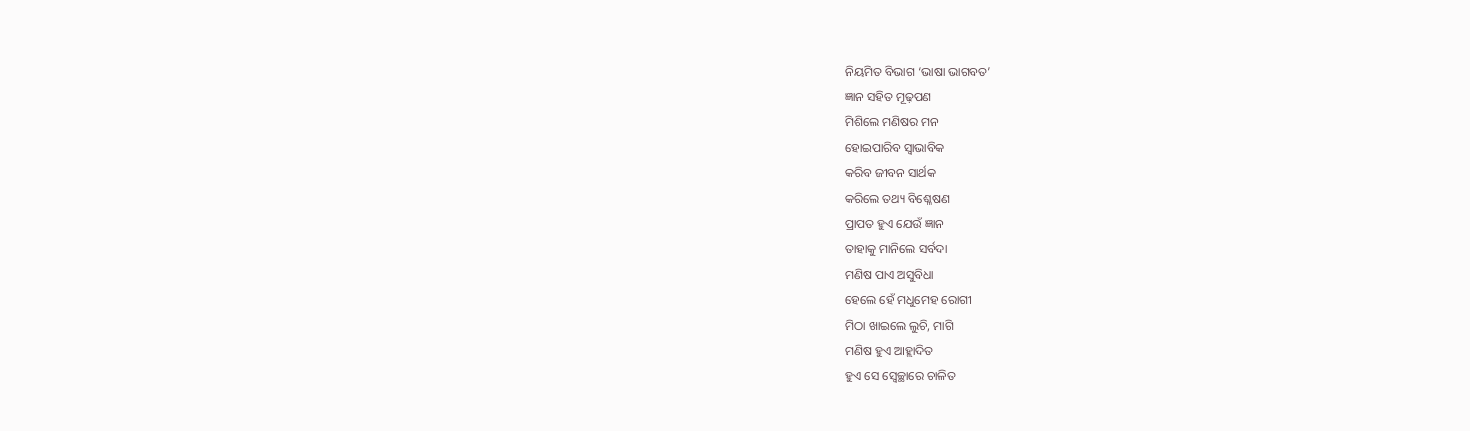ନିୟମିତ ବିଭାଗ ‘ଭାଷା ଭାଗବତ’
ଜ୍ଞାନ ସହିତ ମୂଢ଼ପଣ
ମିଶିଲେ ମଣିଷର ମନ
ହୋଇପାରିବ ସ୍ବାଭାବିକ
କରିବ ଜୀବନ ସାର୍ଥକ
କରିଲେ ତଥ୍ୟ ବିଶ୍ଳେଷଣ
ପ୍ରାପତ ହୁଏ ଯେଉଁ ଜ୍ଞାନ
ତାହାକୁ ମାନିଲେ ସର୍ବଦା
ମଣିଷ ପାଏ ଅସୁବିଧା
ହେଲେ ହେଁ ମଧୁମେହ ରୋଗୀ
ମିଠା ଖାଇଲେ ଲୁଚି, ମାଗି
ମଣିଷ ହୁଏ ଆହ୍ଲାଦିତ
ହୁଏ ସେ ସ୍ବେଚ୍ଛାରେ ଚାଳିତ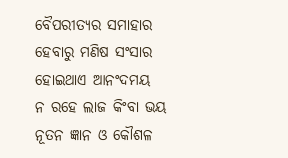ବୈପରୀତ୍ୟର ସମାହାର
ହେବାରୁ ମଣିଷ ସଂସାର
ହୋଇଥାଏ ଆନଂଦମୟ
ନ ରହେ ଲାଜ କିଂବା ଭୟ
ନୂତନ ଜ୍ଞାନ ଓ କୌଶଳ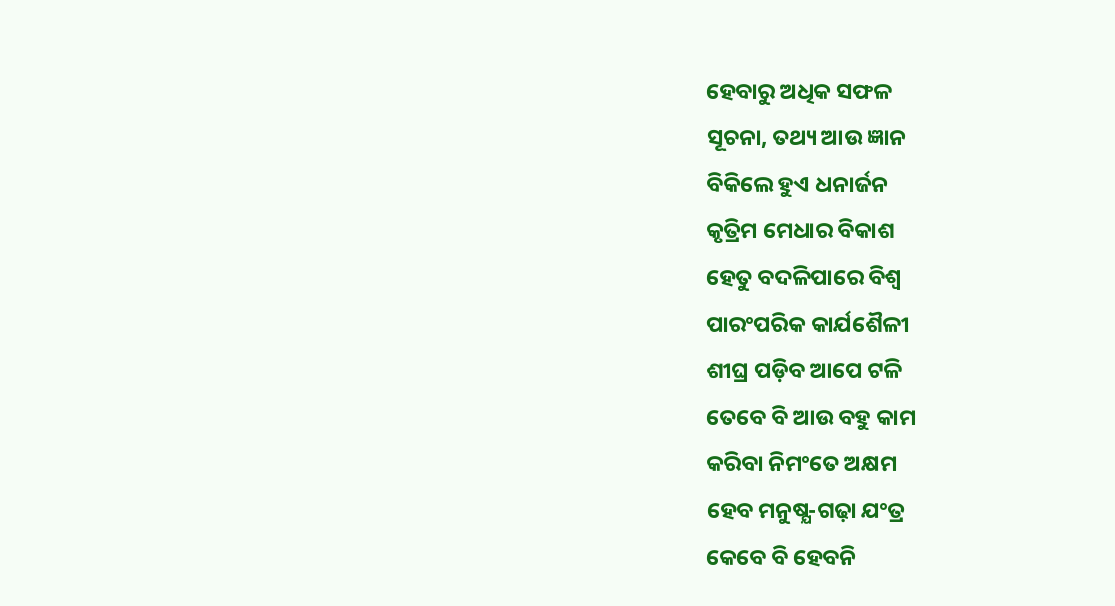ହେବାରୁ ଅଧିକ ସଫଳ
ସୂଚନା, ତଥ୍ୟ ଆଉ ଜ୍ଞାନ
ବିକିଲେ ହୁଏ ଧନାର୍ଜନ
କୃତ୍ରିମ ମେଧାର ବିକାଶ
ହେତୁ ବଦଳିପାରେ ବିଶ୍ବ
ପାରଂପରିକ କାର୍ଯଶୈଳୀ
ଶୀଘ୍ର ପଡ଼ିବ ଆପେ ଟଳି
ତେବେ ବି ଆଉ ବହୁ କାମ
କରିବା ନିମଂତେ ଅକ୍ଷମ
ହେବ ମନୁଷ୍ଯ-ଗଢ଼ା ଯଂତ୍ର
କେବେ ବି ହେବନି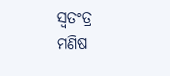ସ୍ବତଂତ୍ର
ମଣିଷ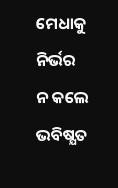ମେଧାକୁ ନିର୍ଭର
ନ କଲେ ଭବିଷ୍ଯତ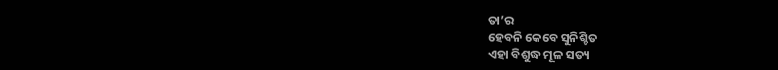ତା’ର
ହେବନି କେବେ ସୁନିଶ୍ଚିତ
ଏହା ବିଶୁଦ୍ଧ ମୂଳ ସତ୍ୟ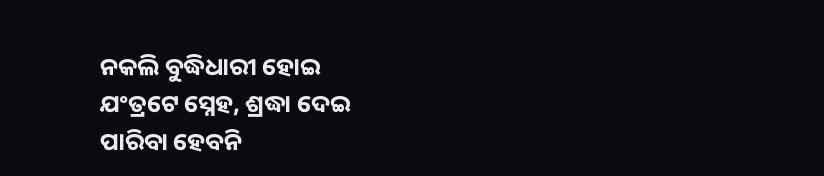ନକଲି ବୁଦ୍ଧିଧାରୀ ହୋଇ
ଯଂତ୍ରଟେ ସ୍ନେହ, ଶ୍ରଦ୍ଧା ଦେଇ
ପାରିବା ହେବନି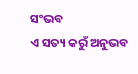ସଂଭବ
ଏ ସତ୍ୟ କରୁଁ ଅନୁଭବ